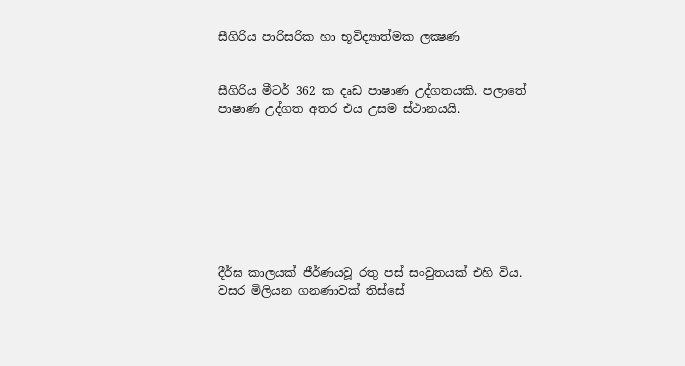සීගිරිය පාරිසරික හා භූවිද්‍යාත්මක ලක්‍ෂණ


සීගිරිය මීටර් 362 ක දෘඩ පාෂාණ උද්ගතයකි. පලාතේ පාෂාණ උද්ගත අතර එය උසම ස්ථානයයි.








දීර්ඝ කාලයක් ජීර්ණයවූ රතු පස් සංවුතයක් එහි විය. වසර මිලියන ගනණාවක් තිස්සේ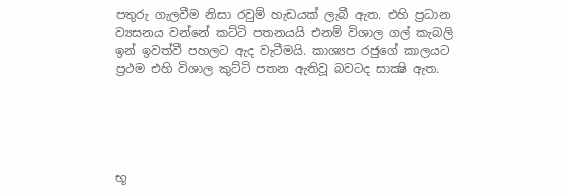පතුරු ගැලවීම නිසා රවුම් හැඩයක් ලැබී ඇත. එහි ප්‍රධාන ව්‍යසනය වන්නේ කට්ටි පතනයයි එනම් විශාල ගල් කැබලි ඉන් ඉවත්වී පහලට ඇද වැටීමයි. කාශ්‍යප රජුගේ කාලයට ප්‍රථම එහි විශාල කුට්ටි පතන ඇතිවූ බවටද සාක්‍ෂි ඇත.





භූ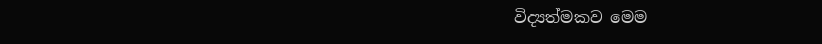විද්‍යත්මකව මෙම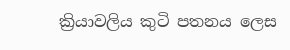ක්‍රියාවලිය කුටි පතනය ලෙස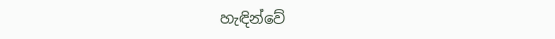හැඳින්වේ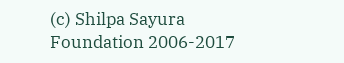(c) Shilpa Sayura Foundation 2006-2017